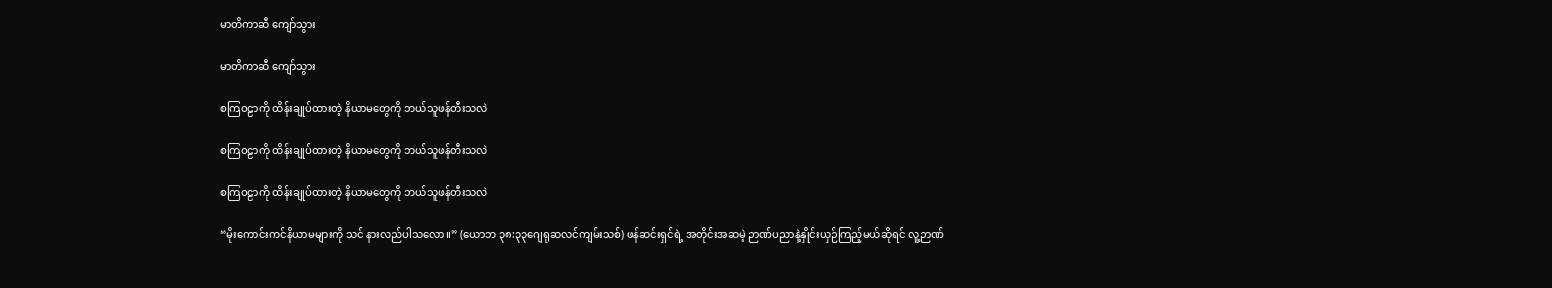မာတိကာဆီ ကျော်သွား

မာတိကာဆီ ကျော်သွား

စကြဝဠာကို ထိန်းချုပ်ထားတဲ့ နိယာမတွေကို ဘယ်သူဖန်တီးသလဲ

စကြဝဠာကို ထိန်းချုပ်ထားတဲ့ နိယာမတွေကို ဘယ်သူဖန်တီးသလဲ

စကြဝဠာကို ထိန်းချုပ်ထားတဲ့ နိယာမတွေကို ဘယ်သူဖန်တီးသလဲ

“မိုးကောင်းကင်နိယာမများကို သင် နားလည်ပါသလော။” (ယောဘ ၃၈:၃၃ဂျေရုဆလင်ကျမ်းသစ်) ဖန်ဆင်းရှင်ရဲ့ အတိုင်းအဆမဲ့ ဉာဏ်ပညာနဲ့နှိုင်းယှဉ်ကြည့်မယ်ဆိုရင် လူ့ဉာဏ်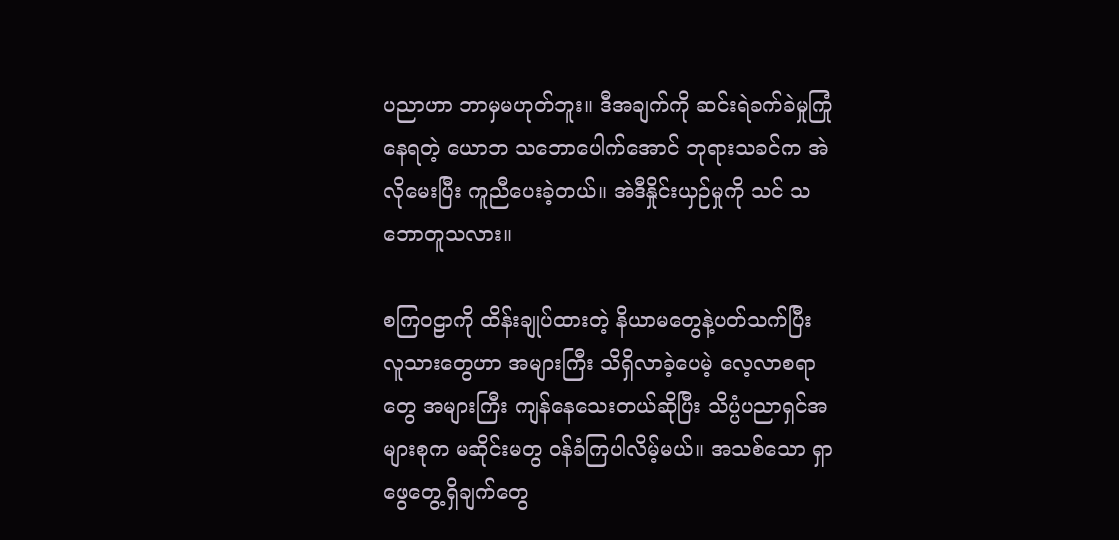ပညာဟာ ဘာမှမဟုတ်ဘူး။ ဒီအချက်ကို ဆင်းရဲခက်ခဲမှုကြုံနေရတဲ့ ယောဘ သဘောပေါက်အောင် ဘုရားသခင်က အဲလိုမေးပြီး ကူညီပေးခဲ့တယ်။ အဲဒီနှိုင်းယှဉ်မှုကို သင် သဘောတူသလား။

စကြဝဠာကို ထိန်းချုပ်ထားတဲ့ နိယာမတွေနဲ့ပတ်သက်ပြီး လူသားတွေဟာ အများကြီး သိရှိလာခဲ့ပေမဲ့ လေ့လာစရာတွေ အများကြီး ကျန်နေသေးတယ်ဆိုပြီး သိပ္ပံပညာရှင်အများစုက မဆိုင်းမတွ ဝန်ခံကြပါလိမ့်မယ်။ အသစ်သော ရှာဖွေတွေ့ရှိချက်တွေ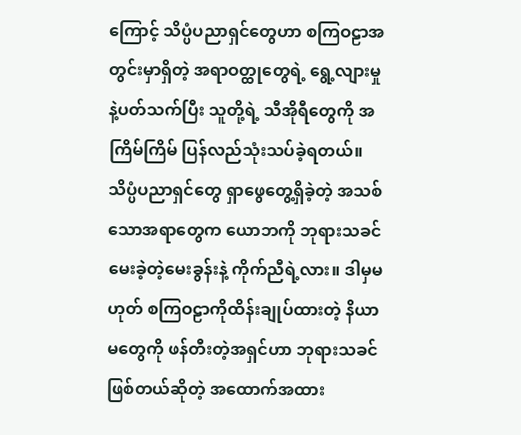ကြောင့် သိပ္ပံပညာရှင်တွေဟာ စကြဝဠာအတွင်းမှာရှိတဲ့ အရာဝတ္ထုတွေရဲ့ ရွေ့လျားမှုနဲ့ပတ်သက်ပြီး သူတို့ရဲ့ သီအိုရီတွေကို အကြိမ်ကြိမ် ပြန်လည်သုံးသပ်ခဲ့ရတယ်။ သိပ္ပံပညာရှင်တွေ ရှာဖွေတွေ့ရှိခဲ့တဲ့ အသစ်သောအရာတွေက ယောဘကို ဘုရားသခင် မေးခဲ့တဲ့မေးခွန်းနဲ့ ကိုက်ညီရဲ့လား။ ဒါမှမဟုတ် စကြဝဠာကိုထိန်းချုပ်ထားတဲ့ နိယာမတွေကို ဖန်တီးတဲ့အရှင်ဟာ ဘုရားသခင် ဖြစ်တယ်ဆိုတဲ့ အထောက်အထား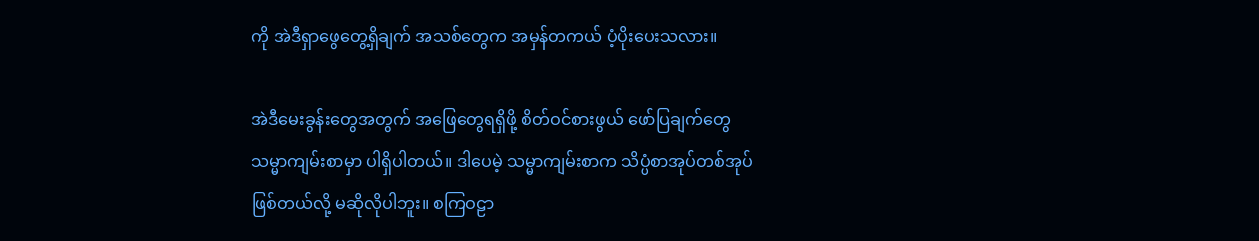ကို အဲဒီရှာဖွေတွေ့ရှိချက် အသစ်တွေက အမှန်တကယ် ပံ့ပိုးပေးသလား။

အဲဒီမေးခွန်းတွေအတွက် အဖြေတွေရရှိဖို့ စိတ်ဝင်စားဖွယ် ဖော်ပြချက်တွေ သမ္မာကျမ်းစာမှာ ပါရှိပါတယ်။ ဒါပေမဲ့ သမ္မာကျမ်းစာက သိပ္ပံစာအုပ်တစ်အုပ်ဖြစ်တယ်လို့ မဆိုလိုပါဘူး။ စကြဝဠာ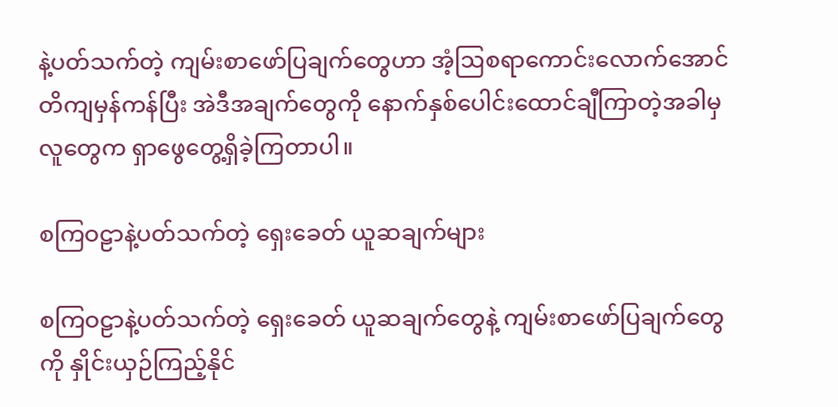နဲ့ပတ်သက်တဲ့ ကျမ်းစာဖော်ပြချက်တွေဟာ အံ့ဩစရာကောင်းလောက်အောင် တိကျမှန်ကန်ပြီး အဲဒီအချက်တွေကို နောက်နှစ်ပေါင်းထောင်ချီကြာတဲ့အခါမှ လူတွေက ရှာဖွေတွေ့ရှိခဲ့ကြတာပါ။

စကြဝဠာနဲ့ပတ်သက်တဲ့ ရှေးခေတ် ယူဆချက်များ

စကြဝဠာနဲ့ပတ်သက်တဲ့ ရှေးခေတ် ယူဆချက်တွေနဲ့ ကျမ်းစာဖော်ပြချက်တွေကို နှိုင်းယှဉ်ကြည့်နိုင်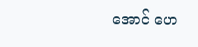အောင် ဟေ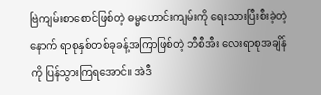ဗြဲကျမ်းစာစောင်ဖြစ်တဲ့ ဓမ္မဟောင်းကျမ်းကို ရေးသားပြီးစီးခဲ့တဲ့နောက် ရာစုနှစ်တစ်ခုခန့်အကြာဖြစ်တဲ့ ဘီစီအီး လေးရာစုအချိန်ကို ပြန်သွားကြရအောင်။ အဲဒီ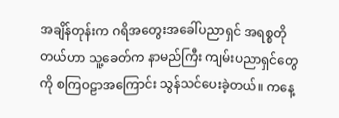အချိန်တုန်းက ဂရိအတွေးအခေါ်ပညာရှင် အရစ္စတိုတယ်ဟာ သူ့ခေတ်က နာမည်ကြီး ကျမ်းပညာရှင်တွေကို စကြဝဠာအကြောင်း သွန်သင်ပေးခဲ့တယ်။ ကနေ့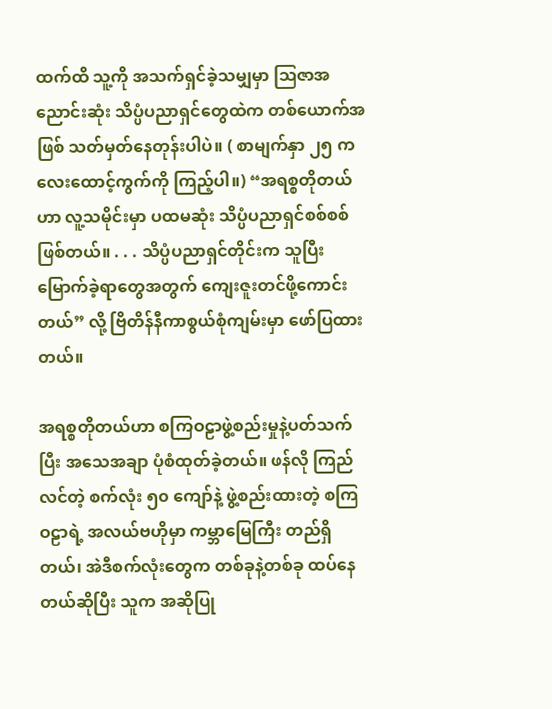ထက်ထိ သူ့ကို အသက်ရှင်ခဲ့သမျှမှာ ဩဇာအညောင်းဆုံး သိပ္ပံပညာရှင်တွေထဲက တစ်ယောက်အဖြစ် သတ်မှတ်နေတုန်းပါပဲ။ ( စာမျက်နှာ ၂၅ က လေးထောင့်ကွက်ကို ကြည့်ပါ။) “အရစ္စတိုတယ်ဟာ လူ့သမိုင်းမှာ ပထမဆုံး သိပ္ပံပညာရှင်စစ်စစ်ဖြစ်တယ်။ . . . သိပ္ပံပညာရှင်တိုင်းက သူပြီးမြောက်ခဲ့ရာတွေအတွက် ကျေးဇူးတင်ဖို့ကောင်းတယ်” လို့ ဗြိတိန်နီကာစွယ်စုံကျမ်းမှာ ဖော်ပြထားတယ်။

အရစ္စတိုတယ်ဟာ စကြဝဠာဖွဲ့စည်းမှုနဲ့ပတ်သက်ပြီး အသေအချာ ပုံစံထုတ်ခဲ့တယ်။ ဖန်လို ကြည်လင်တဲ့ စက်လုံး ၅၀ ကျော်နဲ့ ဖွဲ့စည်းထားတဲ့ စကြဝဠာရဲ့ အလယ်ဗဟိုမှာ ကမ္ဘာမြေကြီး တည်ရှိတယ်၊ အဲဒီစက်လုံးတွေက တစ်ခုနဲ့တစ်ခု ထပ်နေတယ်ဆိုပြီး သူက အဆိုပြု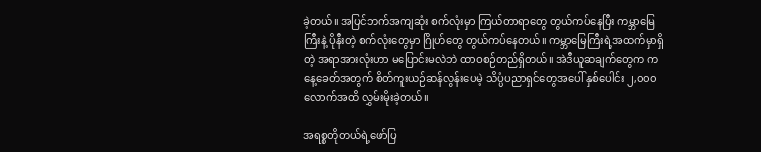ခဲ့တယ်။ အပြင်ဘက်အကျဆုံး စက်လုံးမှာ ကြယ်တာရာတွေ တွယ်ကပ်နေပြီး ကမ္ဘာမြေကြီးနဲ့ ပိုနီးတဲ့ စက်လုံးတွေမှာ ဂြိုဟ်တွေ တွယ်ကပ်နေတယ်။ ကမ္ဘာမြေကြီးရဲ့အထက်မှာရှိတဲ့ အရာအားလုံးဟာ မပြောင်းမလဲဘဲ ထာဝစဉ်တည်ရှိတယ်။ အဲဒီယူဆချက်တွေက ကနေ့ခေတ်အတွက် စိတ်ကူးယဉ်ဆန်လွန်းပေမဲ့ သိပ္ပံပညာရှင်တွေအပေါ် နှစ်ပေါင်း ၂,၀၀၀ လောက်အထိ လွှမ်းမိုးခဲ့တယ်။

အရစ္စတိုတယ်ရဲ့ဖော်ပြ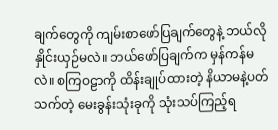ချက်တွေကို ကျမ်းစာဖော်ပြချက်တွေနဲ့ ဘယ်လိုနှိုင်းယှဉ်မလဲ။ ဘယ်ဖော်ပြချက်က မှန်ကန်မလဲ။ စကြဝဠာကို ထိန်းချုပ်ထားတဲ့ နိယာမနဲ့ပတ်သက်တဲ့ မေးခွန်းသုံးခုကို သုံးသပ်ကြည့်ရ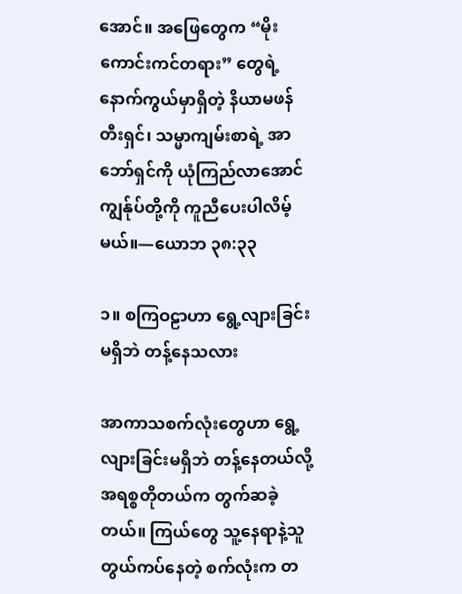အောင်။ အဖြေတွေက “မိုးကောင်းကင်တရား” တွေရဲ့ နောက်ကွယ်မှာရှိတဲ့ နိယာမဖန်တီးရှင်၊ သမ္မာကျမ်းစာရဲ့ အာဘော်ရှင်ကို ယုံကြည်လာအောင် ကျွန်ုပ်တို့ကို ကူညီပေးပါလိမ့်မယ်။—ယောဘ ၃၈:၃၃

၁။ စကြဝဠာဟာ ရွေ့လျားခြင်း မရှိဘဲ တန့်နေသလား

အာကာသစက်လုံးတွေဟာ ရွေ့လျားခြင်းမရှိဘဲ တန့်နေတယ်လို့ အရစ္စတိုတယ်က တွက်ဆခဲ့တယ်။ ကြယ်တွေ သူ့နေရာနဲ့သူ တွယ်ကပ်နေတဲ့ စက်လုံးက တ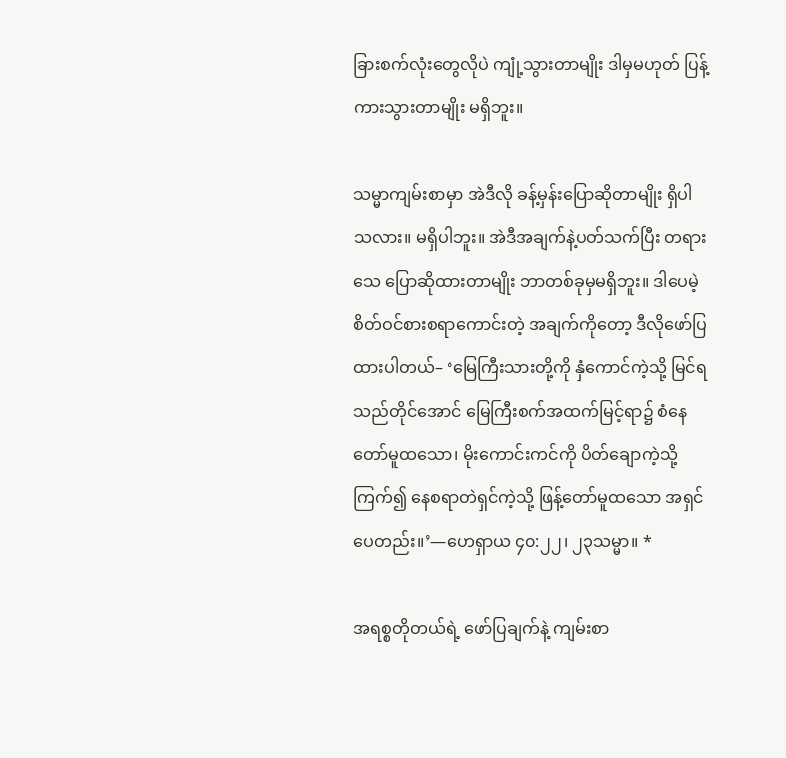ခြားစက်လုံးတွေလိုပဲ ကျုံ့သွားတာမျိုး ဒါမှမဟုတ် ပြန့်ကားသွားတာမျိုး မရှိဘူး။

သမ္မာကျမ်းစာမှာ အဲဒီလို ခန့်မှန်းပြောဆိုတာမျိုး ရှိပါသလား။ မရှိပါဘူး။ အဲဒီအချက်နဲ့ပတ်သက်ပြီး တရားသေ ပြောဆိုထားတာမျိုး ဘာတစ်ခုမှမရှိဘူး။ ဒါပေမဲ့ စိတ်ဝင်စားစရာကောင်းတဲ့ အချက်ကိုတော့ ဒီလိုဖော်ပြထားပါတယ်– ‘မြေကြီးသားတို့ကို နှံကောင်ကဲ့သို့ မြင်ရသည်တိုင်အောင် မြေကြီးစက်အထက်မြင့်ရာ၌ စံနေတော်မူထသော၊ မိုးကောင်းကင်ကို ပိတ်ချောကဲ့သို့ကြက်၍ နေစရာတဲရှင်ကဲ့သို့ ဖြန့်တော်မူထသော အရှင်ပေတည်း။’—ဟေရှာယ ၄၀:၂၂၊ ၂၃သမ္မာ။ *

အရစ္စတိုတယ်ရဲ့ ဖော်ပြချက်နဲ့ ကျမ်းစာ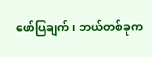ဖော်ပြချက်၊ ဘယ်တစ်ခုက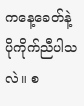ကနေ့ခေတ်နဲ့ ပိုကိုက်ညီပါသလဲ။ စ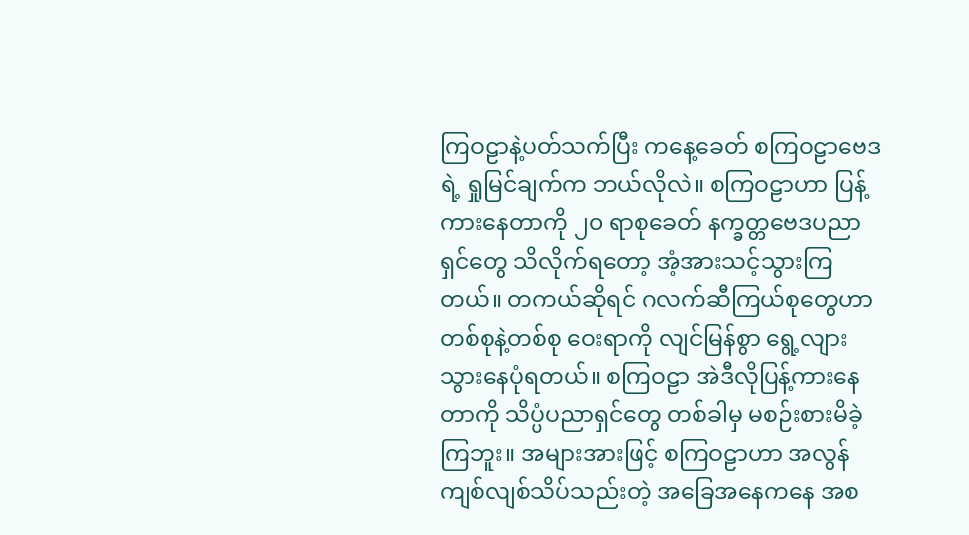ကြဝဠာနဲ့ပတ်သက်ပြီး ကနေ့ခေတ် စကြဝဠာဗေဒရဲ့ ရှုမြင်ချက်က ဘယ်လိုလဲ။ စကြဝဠာဟာ ပြန့်ကားနေတာကို ၂၀ ရာစုခေတ် နက္ခတ္တဗေဒပညာရှင်တွေ သိလိုက်ရတော့ အံ့အားသင့်သွားကြတယ်။ တကယ်ဆိုရင် ဂလက်ဆီကြယ်စုတွေဟာ တစ်စုနဲ့တစ်စု ဝေးရာကို လျင်မြန်စွာ ရွေ့လျားသွားနေပုံရတယ်။ စကြဝဠာ အဲဒီလိုပြန့်ကားနေတာကို သိပ္ပံပညာရှင်တွေ တစ်ခါမှ မစဉ်းစားမိခဲ့ကြဘူး။ အများအားဖြင့် စကြဝဠာဟာ အလွန်ကျစ်လျစ်သိပ်သည်းတဲ့ အခြေအနေကနေ အစ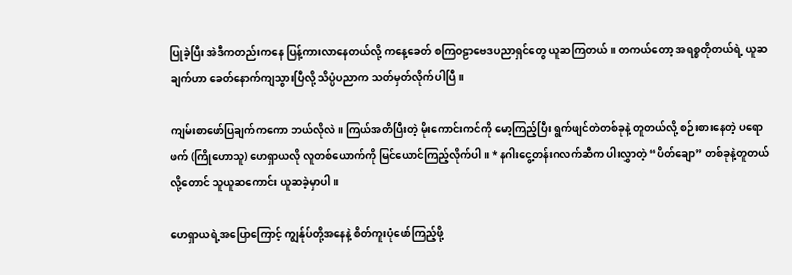ပြုခဲ့ပြီး အဲဒီကတည်းကနေ ပြန့်ကားလာနေတယ်လို့ ကနေ့ခေတ် စကြဝဠာဗေဒပညာရှင်တွေ ယူဆကြတယ်။ တကယ်တော့ အရစ္စတိုတယ်ရဲ့ ယူဆချက်ဟာ ခေတ်နောက်ကျသွားပြီလို့ သိပ္ပံပညာက သတ်မှတ်လိုက်ပါပြီ။

ကျမ်းစာဖော်ပြချက်ကကော ဘယ်လိုလဲ။ ကြယ်အတိပြီးတဲ့ မိုးကောင်းကင်ကို မော့ကြည့်ပြီး ရွက်ဖျင်တဲတစ်ခုနဲ့ တူတယ်လို့ စဉ်းစားနေတဲ့ ပရောဖက် (ကြိုဟောသူ) ဟေရှာယလို လူတစ်ယောက်ကို မြင်ယောင်ကြည့်လိုက်ပါ။ * နဂါးငွေ့တန်းဂလက်ဆီက ပါးလွှာတဲ့ “ပိတ်ချော” တစ်ခုနဲ့တူတယ်လို့တောင် သူယူဆကောင်း ယူဆခဲ့မှာပါ။

ဟေရှာယရဲ့အပြောကြောင့် ကျွန်ုပ်တို့အနေနဲ့ စိတ်ကူးပုံဖော်ကြည့်ဖို့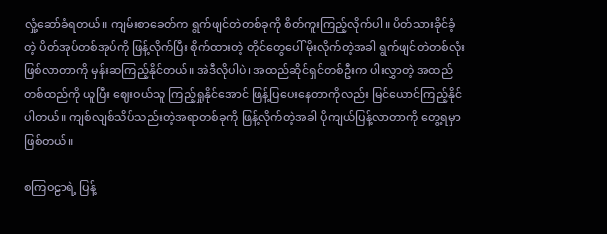လှုံ့ဆော်ခံရတယ်။ ကျမ်းစာခေတ်က ရွက်ဖျင်တဲတစ်ခုကို စိတ်ကူးကြည့်လိုက်ပါ။ ပိတ်သားခိုင်ခံ့တဲ့ ပိတ်အုပ်တစ်အုပ်ကို ဖြန့်လိုက်ပြီး စိုက်ထားတဲ့ တိုင်တွေပေါ် မိုးလိုက်တဲ့အခါ ရွက်ဖျင်တဲတစ်လုံးဖြစ်လာတာကို မှန်းဆကြည့်နိုင်တယ်။ အဲဒီလိုပါပဲ၊ အထည်ဆိုင်ရှင်တစ်ဦးက ပါးလွှာတဲ့ အထည်တစ်ထည်ကို ယူပြီး ဈေးဝယ်သူ ကြည့်ရှုနိုင်အောင် ဖြန့်ပြပေးနေတာကိုလည်း မြင်ယောင်ကြည့်နိုင်ပါတယ်။ ကျစ်လျစ်သိပ်သည်းတဲ့အရာတစ်ခုကို ဖြန့်လိုက်တဲ့အခါ ပိုကျယ်ပြန့်လာတာကို တွေ့ရမှာဖြစ်တယ်။

စကြဝဠာရဲ့ ပြန့်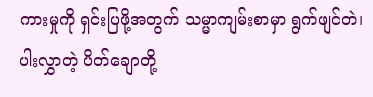ကားမှုကို ရှင်းပြဖို့အတွက် သမ္မာကျမ်းစာမှာ ရွက်ဖျင်တဲ၊ ပါးလွှာတဲ့ ပိတ်ချောတို့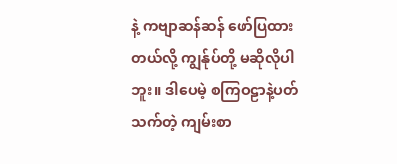နဲ့ ကဗျာဆန်ဆန် ဖော်ပြထားတယ်လို့ ကျွန်ုပ်တို့ မဆိုလိုပါဘူး။ ဒါပေမဲ့ စကြဝဠာနဲ့ပတ်သက်တဲ့ ကျမ်းစာ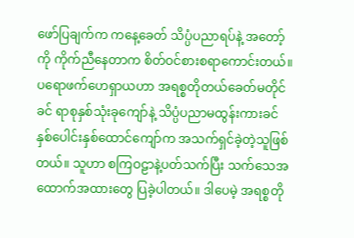ဖော်ပြချက်က ကနေ့ခေတ် သိပ္ပံပညာရပ်နဲ့ အတော့်ကို ကိုက်ညီနေတာက စိတ်ဝင်စားစရာကောင်းတယ်။ ပရောဖက်ဟေရှာယဟာ အရစ္စတိုတယ်ခေတ်မတိုင်ခင် ရာစုနှစ်သုံးခုကျော်နဲ့ သိပ္ပံပညာမထွန်းကားခင် နှစ်ပေါင်းနှစ်ထောင်ကျော်က အသက်ရှင်ခဲ့တဲ့သူဖြစ်တယ်။ သူဟာ စကြဝဠာနဲ့ပတ်သက်ပြီး သက်သေအထောက်အထားတွေ ပြခဲ့ပါတယ်။ ဒါပေမဲ့ အရစ္စတို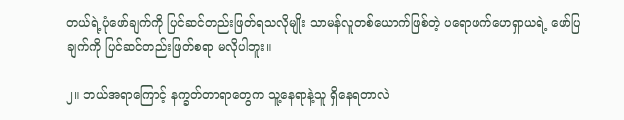တယ်ရဲ့ပုံဖော်ချက်ကို ပြင်ဆင်တည်းဖြတ်ရသလိုမျိုး သာမန်လူတစ်ယောက်ဖြစ်တဲ့ ပရောဖက်ဟေရှာယရဲ့ ဖော်ပြချက်ကို ပြင်ဆင်တည်းဖြတ်စရာ မလိုပါဘူး။

၂။ ဘယ်အရာကြောင့် နက္ခတ်တာရာတွေက သူ့နေရာနဲ့သူ ရှိနေရတာလဲ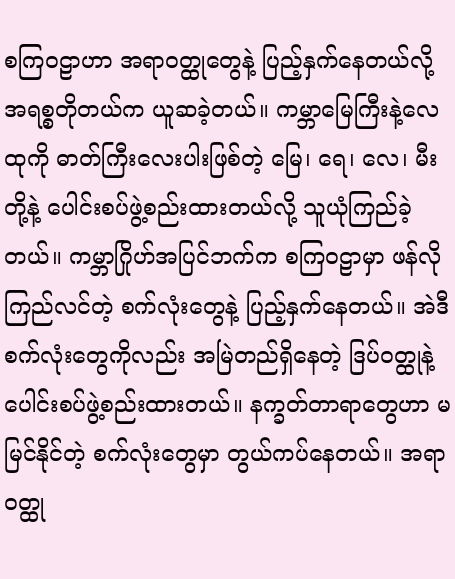စကြဝဠာဟာ အရာဝတ္ထုတွေနဲ့ ပြည့်နှက်နေတယ်လို့ အရစ္စတိုတယ်က ယူဆခဲ့တယ်။ ကမ္ဘာမြေကြီးနဲ့လေထုကို ဓာတ်ကြီးလေးပါးဖြစ်တဲ့ မြေ၊ ရေ၊ လေ၊ မီးတို့နဲ့ ပေါင်းစပ်ဖွဲ့စည်းထားတယ်လို့ သူယုံကြည်ခဲ့တယ်။ ကမ္ဘာဂြိုဟ်အပြင်ဘက်က စကြဝဠာမှာ ဖန်လို ကြည်လင်တဲ့ စက်လုံးတွေနဲ့ ပြည့်နှက်နေတယ်။ အဲဒီစက်လုံးတွေကိုလည်း အမြဲတည်ရှိနေတဲ့ ဒြပ်ဝတ္ထုနဲ့ ပေါင်းစပ်ဖွဲ့စည်းထားတယ်။ နက္ခတ်တာရာတွေဟာ မမြင်နိုင်တဲ့ စက်လုံးတွေမှာ တွယ်ကပ်နေတယ်။ အရာဝတ္ထု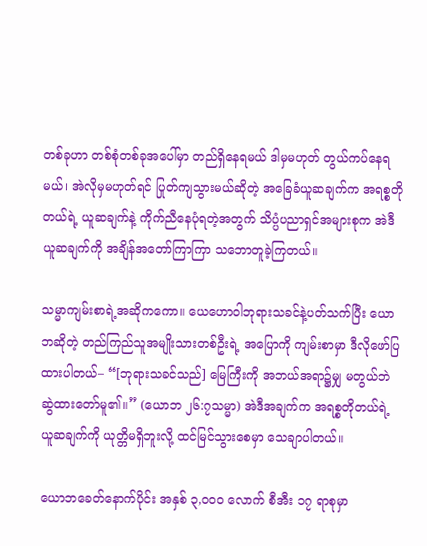တစ်ခုဟာ တစ်စုံတစ်ခုအပေါ်မှာ တည်ရှိနေရမယ် ဒါမှမဟုတ် တွယ်ကပ်နေရမယ်၊ အဲလိုမှမဟုတ်ရင် ပြုတ်ကျသွားမယ်ဆိုတဲ့ အခြေခံယူဆချက်က အရစ္စတိုတယ်ရဲ့ ယူဆချက်နဲ့ ကိုက်ညီနေပုံရတဲ့အတွက် သိပ္ပံပညာရှင်အများစုက အဲဒီယူဆချက်ကို အချိန်အတော်ကြာကြာ သဘောတူခဲ့ကြတယ်။

သမ္မာကျမ်းစာရဲ့အဆိုကကော။ ယေဟောဝါဘုရားသခင်နဲ့ပတ်သက်ပြီး ယောဘဆိုတဲ့ တည်ကြည်သူအမျိုးသားတစ်ဦးရဲ့ အပြောကို ကျမ်းစာမှာ ဒီလိုဖော်ပြထားပါတယ်– “[ဘုရားသခင်သည်] မြေကြီးကို အဘယ်အရာ၌မျှ မတွယ်ဘဲ ဆွဲထားတော်မူ၏။” (ယောဘ ၂၆:၇သမ္မာ) အဲဒီအချက်က အရစ္စတိုတယ်ရဲ့ယူဆချက်ကို ယုတ္တိမရှိဘူးလို့ ထင်မြင်သွားစေမှာ သေချာပါတယ်။

ယောဘခေတ်နောက်ပိုင်း အနှစ် ၃,၀၀၀ လောက် စီအီး ၁၇ ရာစုမှာ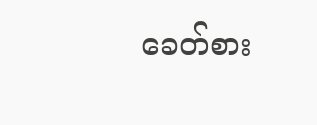ခေတ်စား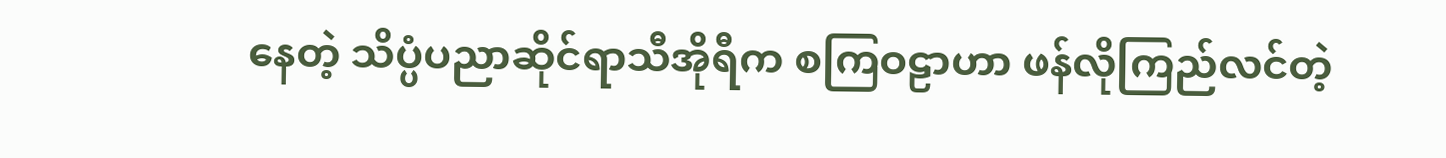နေတဲ့ သိပ္ပံပညာဆိုင်ရာသီအိုရီက စကြဝဠာဟာ ဖန်လိုကြည်လင်တဲ့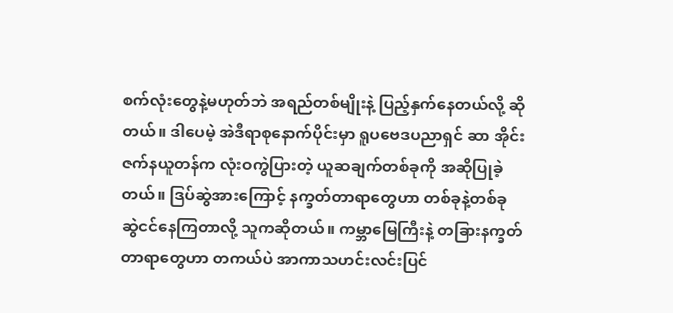စက်လုံးတွေနဲ့မဟုတ်ဘဲ အရည်တစ်မျိုးနဲ့ ပြည့်နှက်နေတယ်လို့ ဆိုတယ်။ ဒါပေမဲ့ အဲဒီရာစုနောက်ပိုင်းမှာ ရူပဗေဒပညာရှင် ဆာ အိုင်းဇက်နယူတန်က လုံးဝကွဲပြားတဲ့ ယူဆချက်တစ်ခုကို အဆိုပြုခဲ့တယ်။ ဒြပ်ဆွဲအားကြောင့် နက္ခတ်တာရာတွေဟာ တစ်ခုနဲ့တစ်ခု ဆွဲငင်နေကြတာလို့ သူကဆိုတယ်။ ကမ္ဘာမြေကြီးနဲ့ တခြားနက္ခတ်တာရာတွေဟာ တကယ်ပဲ အာကာသဟင်းလင်းပြင်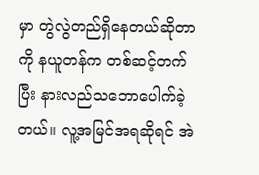မှာ တွဲလွဲတည်ရှိနေတယ်ဆိုတာကို နယူတန်က တစ်ဆင့်တက်ပြီး နားလည်သဘောပေါက်ခဲ့တယ်။ လူ့အမြင်အရဆိုရင် အဲ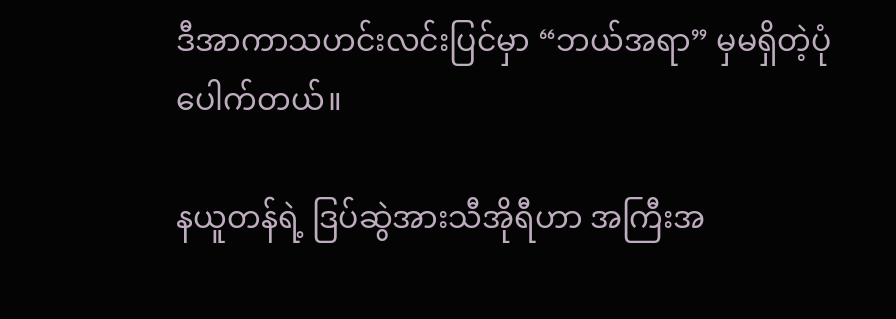ဒီအာကာသဟင်းလင်းပြင်မှာ “ဘယ်အရာ” မှမရှိတဲ့ပုံပေါက်တယ်။

နယူတန်ရဲ့ ဒြပ်ဆွဲအားသီအိုရီဟာ အကြီးအ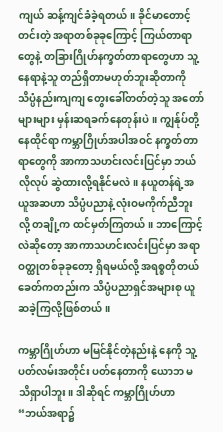ကျယ် ဆန့်ကျင်ခံခဲ့ရတယ်။ ခိုင်မာတောင့်တင်းတဲ့ အရာတစ်ခုခုကြောင့် ကြယ်တာရာတွေနဲ့ တခြားဂြိုဟ်နက္ခတ်တာရာတွေဟာ သူ့နေရာနဲ့သူ တည်ရှိတာမဟုတ်ဘူးဆိုတာကို သိပ္ပံနည်းကျကျ တွေးခေါ်တတ်တဲ့သူ အတော်များများ မှန်းဆရခက်နေတုန်းပဲ။ ကျွန်ုပ်တို့နေထိုင်ရာ ကမ္ဘာဂြိုဟ်အပါအဝင် နက္ခတ်တာရာတွေကို အာကာသဟင်းလင်းပြင်မှာ ဘယ်လိုလုပ် ဆွဲထားလို့ရနိုင်မလဲ။ နယူတန်ရဲ့အယူအဆဟာ သိပ္ပံပညာနဲ့ လုံးဝမကိုက်ညီဘူးလို့ တချို့က ထင်မှတ်ကြတယ်။ ဘာကြောင့်လဲဆိုတော့ အာကာသဟင်းလင်းပြင်မှာ အရာဝတ္ထုတစ်ခုခုတော့ ရှိရမယ်လို့ အရစ္စတိုတယ်ခေတ်ကတည်းက သိပ္ပံပညာရှင်အများစု ယူဆခဲ့ကြလို့ဖြစ်တယ်။

ကမ္ဘာဂြိုဟ်ဟာ မမြင်နိုင်တဲ့နည်းနဲ့ နေကို သူ့ပတ်လမ်းအတိုင်း ပတ်နေတာကို ယောဘ မသိရှာပါဘူး။ ဒါဆိုရင် ကမ္ဘာဂြိုဟ်ဟာ “ဘယ်အရာ၌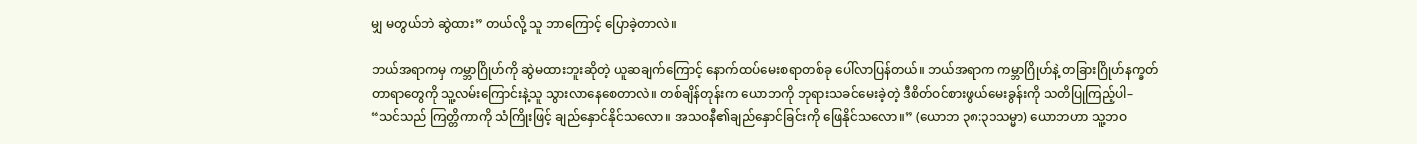မျှ မတွယ်ဘဲ ဆွဲထား” တယ်လို့ သူ ဘာကြောင့် ပြောခဲ့တာလဲ။

ဘယ်အရာကမှ ကမ္ဘာဂြိုဟ်ကို ဆွဲမထားဘူးဆိုတဲ့ ယူဆချက်ကြောင့် နောက်ထပ်မေးစရာတစ်ခု ပေါ်လာပြန်တယ်။ ဘယ်အရာက ကမ္ဘာဂြိုဟ်နဲ့ တခြားဂြိုဟ်နက္ခတ်တာရာတွေကို သူ့လမ်းကြောင်းနဲ့သူ သွားလာနေစေတာလဲ။ တစ်ချိန်တုန်းက ယောဘကို ဘုရားသခင်မေးခဲ့တဲ့ ဒီစိတ်ဝင်စားဖွယ်မေးခွန်းကို သတိပြုကြည့်ပါ– “သင်သည် ကြတ္တိကာကို သံကြိုးဖြင့် ချည်နှောင်နိုင်သလော။ အသဝနီ၏ချည်နှောင်ခြင်းကို ဖြေနိုင်သလော။” (ယောဘ ၃၈:၃၁သမ္မာ) ယောဘဟာ သူ့ဘဝ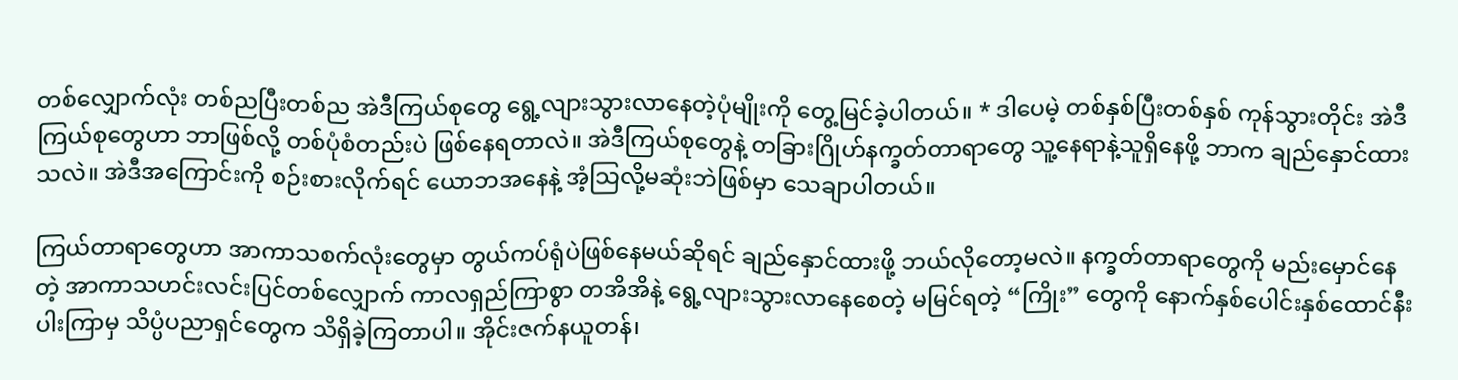တစ်လျှောက်လုံး တစ်ညပြီးတစ်ည အဲဒီကြယ်စုတွေ ရွေ့လျားသွားလာနေတဲ့ပုံမျိုးကို တွေ့မြင်ခဲ့ပါတယ်။ * ဒါပေမဲ့ တစ်နှစ်ပြီးတစ်နှစ် ကုန်သွားတိုင်း အဲဒီကြယ်စုတွေဟာ ဘာဖြစ်လို့ တစ်ပုံစံတည်းပဲ ဖြစ်နေရတာလဲ။ အဲဒီကြယ်စုတွေနဲ့ တခြားဂြိုဟ်နက္ခတ်တာရာတွေ သူ့နေရာနဲ့သူရှိနေဖို့ ဘာက ချည်နှောင်ထားသလဲ။ အဲဒီအကြောင်းကို စဉ်းစားလိုက်ရင် ယောဘအနေနဲ့ အံ့သြလို့မဆုံးဘဲဖြစ်မှာ သေချာပါတယ်။

ကြယ်တာရာတွေဟာ အာကာသစက်လုံးတွေမှာ တွယ်ကပ်ရုံပဲဖြစ်နေမယ်ဆိုရင် ချည်နှောင်ထားဖို့ ဘယ်လိုတော့မလဲ။ နက္ခတ်တာရာတွေကို မည်းမှောင်နေတဲ့ အာကာသဟင်းလင်းပြင်တစ်လျှောက် ကာလရှည်ကြာစွာ တအိအိနဲ့ ရွေ့လျားသွားလာနေစေတဲ့ မမြင်ရတဲ့ “ကြိုး” တွေကို နောက်နှစ်ပေါင်းနှစ်ထောင်နီးပါးကြာမှ သိပ္ပံပညာရှင်တွေက သိရှိခဲ့ကြတာပါ။ အိုင်းဇက်နယူတန်၊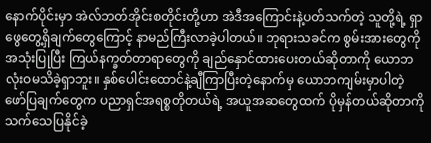နောက်ပိုင်းမှာ အဲလ်ဘတ်အိုင်းစတိုင်းတို့ဟာ အဲဒီအကြောင်းနဲ့ပတ်သက်တဲ့ သူတို့ရဲ့ ရှာဖွေတွေ့ရှိချက်တွေကြောင့် နာမည်ကြီးလာခဲ့ပါတယ်။ ဘုရားသခင်က စွမ်းအားတွေကို အသုံးပြုပြီး ကြယ်နက္ခတ်တာရာတွေကို ချည်နှောင်ထားပေးတယ်ဆိုတာကို ယောဘ လုံးဝမသိခဲ့ရှာဘူး။ နှစ်ပေါင်းထောင်နဲ့ချီကြာပြီးတဲ့နောက်မှ ယောဘကျမ်းမှာပါတဲ့ ဖော်ပြချက်တွေက ပညာရှင်အရစ္စတိုတယ်ရဲ့ အယူအဆတွေထက် ပိုမှန်တယ်ဆိုတာကို သက်သေပြနိုင်ခဲ့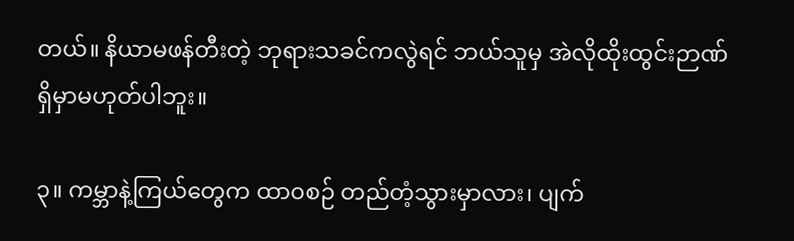တယ်။ နိယာမဖန်တီးတဲ့ ဘုရားသခင်ကလွဲရင် ဘယ်သူမှ အဲလိုထိုးထွင်းဉာဏ် ရှိမှာမဟုတ်ပါဘူး။

၃။ ကမ္ဘာနဲ့ကြယ်တွေက ထာ၀စဉ် တည်တံ့သွားမှာလား၊ ပျက်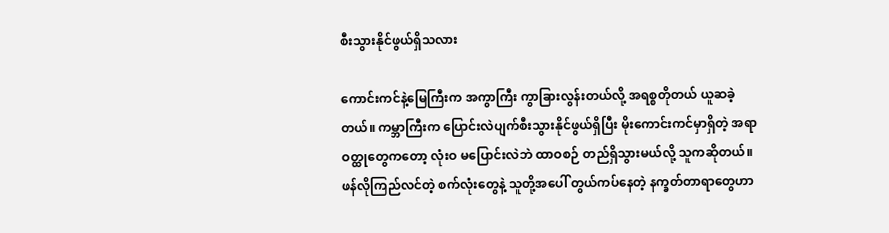စီးသွားနိုင်ဖွယ်ရှိသလား

ကောင်းကင်နဲ့မြေကြီးက အကွာကြီး ကွာခြားလွန်းတယ်လို့ အရစ္စတိုတယ် ယူဆခဲ့တယ်။ ကမ္ဘာကြီးက ပြောင်းလဲပျက်စီးသွားနိုင်ဖွယ်ရှိပြီး မိုးကောင်းကင်မှာရှိတဲ့ အရာဝတ္ထုတွေကတော့ လုံးဝ မပြောင်းလဲဘဲ ထာဝစဉ် တည်ရှိသွားမယ်လို့ သူကဆိုတယ်။ ဖန်လိုကြည်လင်တဲ့ စက်လုံးတွေနဲ့ သူတို့အပေါ် တွယ်ကပ်နေတဲ့ နက္ခတ်တာရာတွေဟာ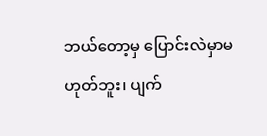ဘယ်တော့မှ ပြောင်းလဲမှာမဟုတ်ဘူး၊ ပျက်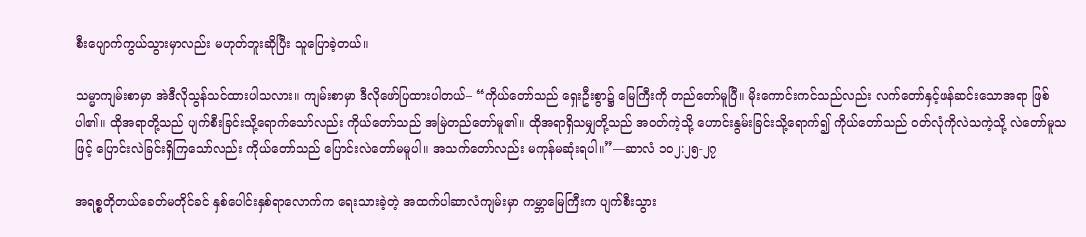စီးပျောက်ကွယ်သွားမှာလည်း မဟုတ်ဘူးဆိုပြီး သူပြောခဲ့တယ်။

သမ္မာကျမ်းစာမှာ အဲဒီလိုသွန်သင်ထားပါသလား။ ကျမ်းစာမှာ ဒီလိုဖော်ပြထားပါတယ်– “ကိုယ်တော်သည် ရှေးဦးစွာ၌ မြေကြီးကို တည်တော်မူပြီ။ မိုးကောင်းကင်သည်လည်း လက်တော်နှင့်ဖန်ဆင်းသောအရာ ဖြစ်ပါ၏။ ထိုအရာတို့သည် ပျက်စီးခြင်းသို့ရောက်သော်လည်း ကိုယ်တော်သည် အမြဲတည်တော်မူ၏။ ထိုအရာရှိသမျှတို့သည် အဝတ်ကဲ့သို့ ဟောင်းနွမ်းခြင်းသို့ရောက်၍ ကိုယ်တော်သည် ဝတ်လုံကိုလဲသကဲ့သို့ လဲတော်မူသဖြင့် ပြောင်းလဲခြင်းရှိကြသော်လည်း ကိုယ်တော်သည် ပြောင်းလဲတော်မမူပါ။ အသက်တော်လည်း မကုန်မဆုံးရပါ။”—ဆာလံ ၁၀၂:၂၅-၂၇

အရစ္စတိုတယ်ခေတ်မတိုင်ခင် နှစ်ပေါင်းနှစ်ရာလောက်က ရေးသားခဲ့တဲ့ အထက်ပါဆာလံကျမ်းမှာ ကမ္ဘာမြေကြီးက ပျက်စီးသွား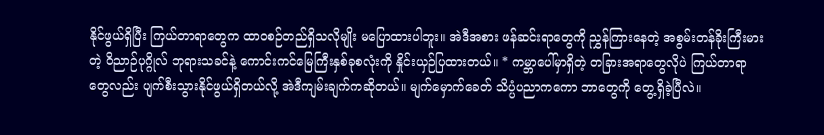နိုင်ဖွယ်ရှိပြီး ကြယ်တာရာတွေက ထာဝစဉ်တည်ရှိသလိုမျိုး မပြောထားပါဘူး။ အဲဒီအစား ဖန်ဆင်းရာတွေကို ညွှန်ကြားနေတဲ့ အစွမ်းတန်ခိုးကြီးမားတဲ့ ဝိညာဉ်ပုဂ္ဂိုလ် ဘုရားသခင်နဲ့ ကောင်းကင်မြေကြီးနှစ်ခုစလုံးကို နှိုင်းယှဉ်ပြထားတယ်။ * ကမ္ဘာပေါ်မှာရှိတဲ့ တခြားအရာတွေလိုပဲ ကြယ်တာရာတွေလည်း ပျက်စီးသွားနိုင်ဖွယ်ရှိတယ်လို့ အဲဒီကျမ်းချက်ကဆိုတယ်။ မျက်မှောက်ခေတ် သိပ္ပံပညာကကော ဘာတွေကို တွေ့ရှိခဲ့ပြီလဲ။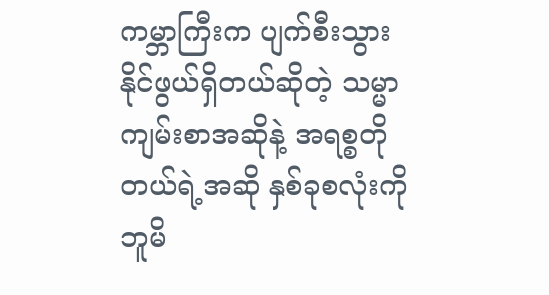ကမ္ဘာကြီးက ပျက်စီးသွားနိုင်ဖွယ်ရှိတယ်ဆိုတဲ့ သမ္မာကျမ်းစာအဆိုနဲ့ အရစ္စတိုတယ်ရဲ့အဆို နှစ်ခုစလုံးကို ဘူမိ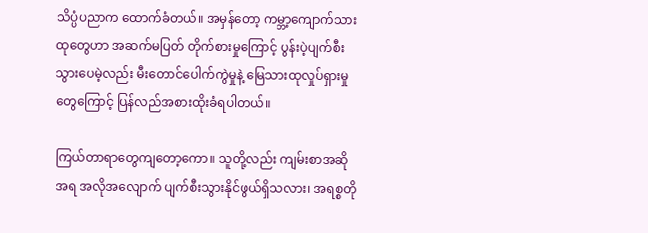သိပ္ပံပညာက ထောက်ခံတယ်။ အမှန်တော့ ကမ္ဘာ့ကျောက်သားထုတွေဟာ အဆက်မပြတ် တိုက်စားမှုကြောင့် ပွန်းပဲ့ပျက်စီးသွားပေမဲ့လည်း မီးတောင်ပေါက်ကွဲမှုနဲ့ မြေသားထုလှုပ်ရှားမှုတွေကြောင့် ပြန်လည်အစားထိုးခံရပါတယ်။

ကြယ်တာရာတွေကျတော့ကော။ သူတို့လည်း ကျမ်းစာအဆိုအရ အလိုအလျောက် ပျက်စီးသွားနိုင်ဖွယ်ရှိသလား၊ အရစ္စတို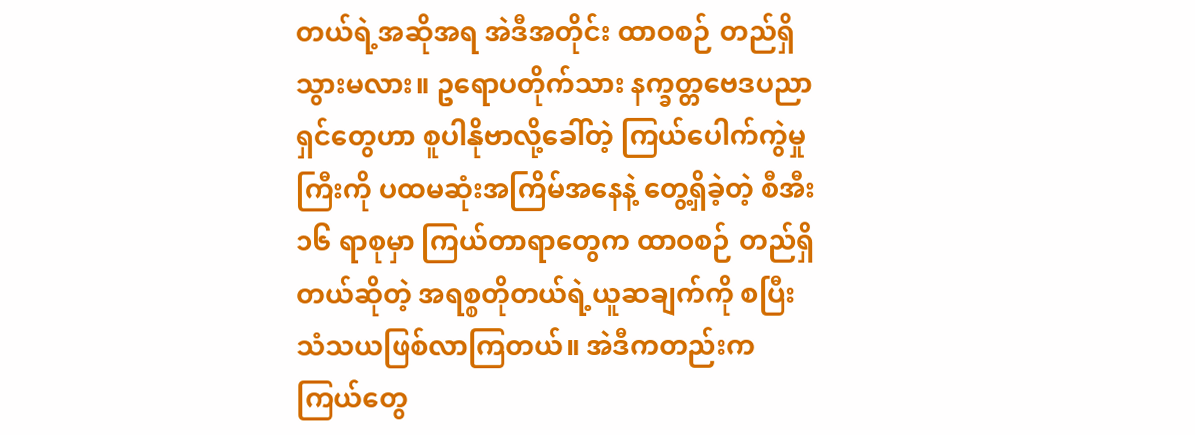တယ်ရဲ့အဆိုအရ အဲဒီအတိုင်း ထာဝစဉ် တည်ရှိသွားမလား။ ဥရောပတိုက်သား နက္ခတ္တဗေဒပညာရှင်တွေဟာ စူပါနိုဗာလို့ခေါ်တဲ့ ကြယ်ပေါက်ကွဲမှုကြီးကို ပထမဆုံးအကြိမ်အနေနဲ့ တွေ့ရှိခဲ့တဲ့ စီအီး ၁၆ ရာစုမှာ ကြယ်တာရာတွေက ထာဝစဉ် တည်ရှိတယ်ဆိုတဲ့ အရစ္စတိုတယ်ရဲ့ယူဆချက်ကို စပြီးသံသယဖြစ်လာကြတယ်။ အဲဒီကတည်းက ကြယ်တွေ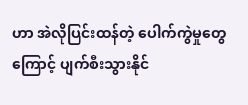ဟာ အဲလိုပြင်းထန်တဲ့ ပေါက်ကွဲမှုတွေကြောင့် ပျက်စီးသွားနိုင်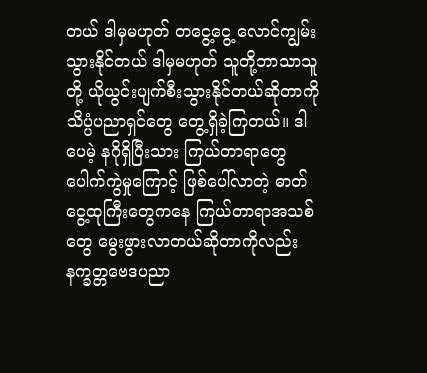တယ် ဒါမှမဟုတ် တငွေ့ငွေ့ လောင်ကျွမ်းသွားနိုင်တယ် ဒါမှမဟုတ် သူတို့ဘာသာသူတို့ ယိုယွင်းပျက်စီးသွားနိုင်တယ်ဆိုတာကို သိပ္ပံပညာရှင်တွေ တွေ့ရှိခဲ့ကြတယ်။ ဒါပေမဲ့ နဂိုရှိပြီးသား ကြယ်တာရာတွေ ပေါက်ကွဲမှုကြောင့် ဖြစ်ပေါ်လာတဲ့ ဓာတ်ငွေ့ထုကြီးတွေကနေ ကြယ်တာရာအသစ်တွေ မွေးဖွားလာတယ်ဆိုတာကိုလည်း နက္ခတ္တဗေဒပညာ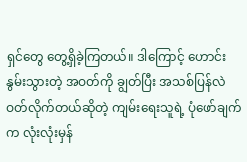ရှင်တွေ တွေ့ရှိခဲ့ကြတယ်။ ဒါကြောင့် ဟောင်းနွမ်းသွားတဲ့ အဝတ်ကို ချွတ်ပြီး အသစ်ပြန်လဲဝတ်လိုက်တယ်ဆိုတဲ့ ကျမ်းရေးသူရဲ့ ပုံဖော်ချက်က လုံးလုံးမှန်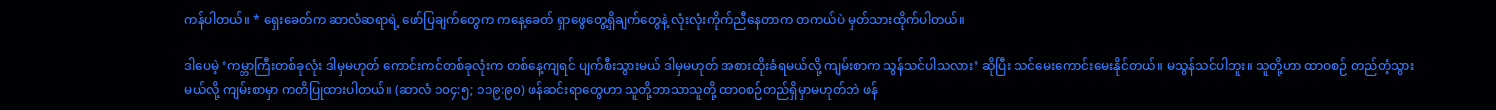ကန်ပါတယ်။ * ရှေးခေတ်က ဆာလံဆရာရဲ့ ဖော်ပြချက်တွေက ကနေ့ခေတ် ရှာဖွေတွေ့ရှိချက်တွေနဲ့ လုံးလုံးကိုက်ညီနေတာက တကယ်ပဲ မှတ်သားထိုက်ပါတယ်။

ဒါပေမဲ့ ‘ကမ္ဘာကြီးတစ်ခုလုံး ဒါမှမဟုတ် ကောင်းကင်တစ်ခုလုံးက တစ်နေ့ကျရင် ပျက်စီးသွားမယ် ဒါမှမဟုတ် အစားထိုးခံရမယ်လို့ ကျမ်းစာက သွန်သင်ပါသလား’ ဆိုပြီး သင်မေးကောင်းမေးနိုင်တယ်။ မသွန်သင်ပါဘူး။ သူတို့ဟာ ထာဝစဉ် တည်တံ့သွားမယ်လို့ ကျမ်းစာမှာ ကတိပြုထားပါတယ်။ (ဆာလံ ၁၀၄:၅; ၁၁၉:၉၀) ဖန်ဆင်းရာတွေဟာ သူတို့ဘာသာသူတို့ ထာဝစဉ်တည်ရှိမှာမဟုတ်ဘဲ ဖန်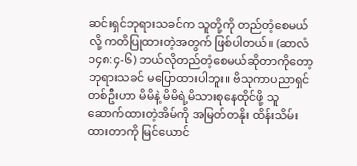ဆင်းရှင်ဘုရားသခင်က သူတို့ကို တည်တံ့စေမယ်လို့ ကတိပြုထားတဲ့အတွက် ဖြစ်ပါတယ်။ (ဆာလံ ၁၄၈:၄-၆) ဘယ်လိုတည်တံ့စေမယ်ဆိုတာကိုတော့ ဘုရားသခင် မပြောထားပါဘူး။ ဗိသုကာပညာရှင်တစ်ဦးဟာ မိမိနဲ့ မိမိရဲ့မိသားစုနေထိုင်ဖို့ သူဆောက်ထားတဲ့အိမ်ကို အမြတ်တနိုး ထိန်းသိမ်းထားတာကို မြင်ယောင်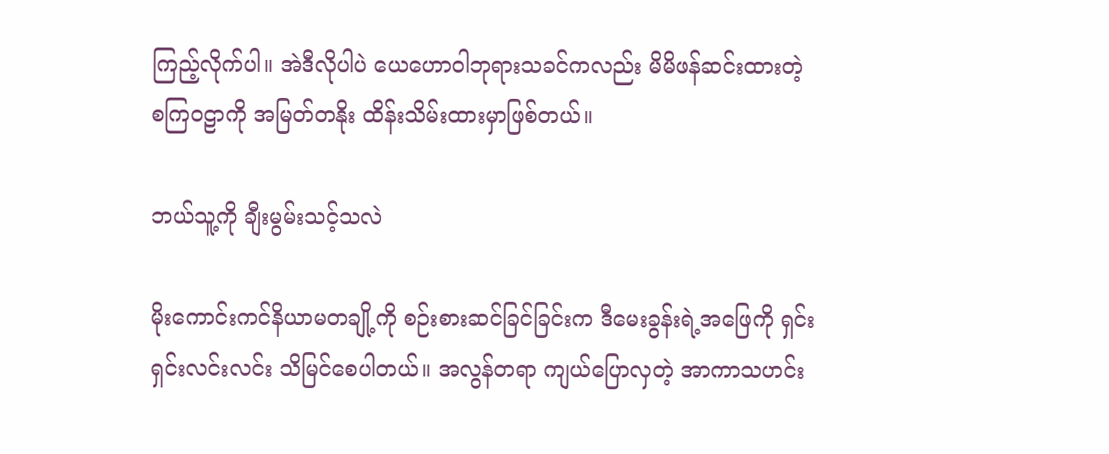ကြည့်လိုက်ပါ။ အဲဒီလိုပါပဲ ယေဟောဝါဘုရားသခင်ကလည်း မိမိဖန်ဆင်းထားတဲ့ စကြဝဠာကို အမြတ်တနိုး ထိန်းသိမ်းထားမှာဖြစ်တယ်။

ဘယ်သူ့ကို ချီးမွမ်းသင့်သလဲ

မိုးကောင်းကင်နိယာမတချို့ကို စဉ်းစားဆင်ခြင်ခြင်းက ဒီမေးခွန်းရဲ့အဖြေကို ရှင်းရှင်းလင်းလင်း သိမြင်စေပါတယ်။ အလွန်တရာ ကျယ်ပြောလှတဲ့ အာကာသဟင်း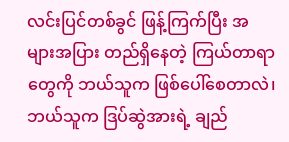လင်းပြင်တစ်ခွင် ဖြန့်ကြက်ပြီး အများအပြား တည်ရှိနေတဲ့ ကြယ်တာရာတွေကို ဘယ်သူက ဖြစ်ပေါ်စေတာလဲ၊ ဘယ်သူက ဒြပ်ဆွဲအားရဲ့ ချည်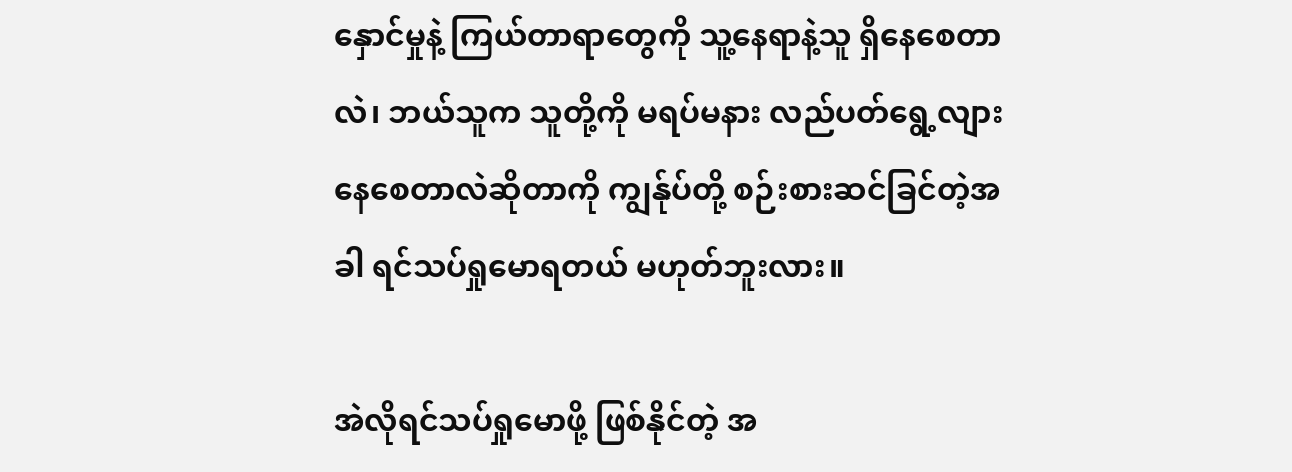နှောင်မှုနဲ့ ကြယ်တာရာတွေကို သူ့နေရာနဲ့သူ ရှိနေစေတာလဲ၊ ဘယ်သူက သူတို့ကို မရပ်မနား လည်ပတ်ရွေ့လျားနေစေတာလဲဆိုတာကို ကျွန်ုပ်တို့ စဉ်းစားဆင်ခြင်တဲ့အခါ ရင်သပ်ရှုမောရတယ် မဟုတ်ဘူးလား။

အဲလိုရင်သပ်ရှုမောဖို့ ဖြစ်နိုင်တဲ့ အ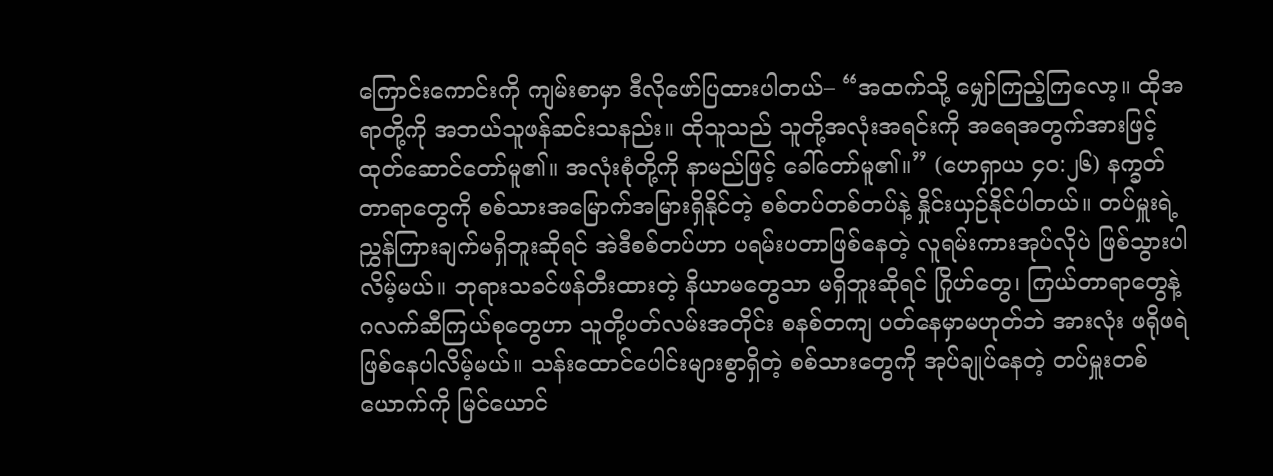ကြောင်းကောင်းကို ကျမ်းစာမှာ ဒီလိုဖော်ပြထားပါတယ်– “အထက်သို့ မျှော်ကြည့်ကြလော့။ ထိုအရာတို့ကို အဘယ်သူဖန်ဆင်းသနည်း။ ထိုသူသည် သူတို့အလုံးအရင်းကို အရေအတွက်အားဖြင့် ထုတ်ဆောင်တော်မူ၏။ အလုံးစုံတို့ကို နာမည်ဖြင့် ခေါ်တော်မူ၏။” (ဟေရှာယ ၄၀:၂၆) နက္ခတ်တာရာတွေကို စစ်သားအမြောက်အမြားရှိနိုင်တဲ့ စစ်တပ်တစ်တပ်နဲ့ နှိုင်းယှဉ်နိုင်ပါတယ်။ တပ်မှူးရဲ့ ညွှန်ကြားချက်မရှိဘူးဆိုရင် အဲဒီစစ်တပ်ဟာ ပရမ်းပတာဖြစ်နေတဲ့ လူရမ်းကားအုပ်လိုပဲ ဖြစ်သွားပါလိမ့်မယ်။ ဘုရားသခင်ဖန်တီးထားတဲ့ နိယာမတွေသာ မရှိဘူးဆိုရင် ဂြိုဟ်တွေ၊ ကြယ်တာရာတွေနဲ့ ဂလက်ဆီကြယ်စုတွေဟာ သူတို့ပတ်လမ်းအတိုင်း စနစ်တကျ ပတ်နေမှာမဟုတ်ဘဲ အားလုံး ဖရိုဖရဲဖြစ်နေပါလိမ့်မယ်။ သန်းထောင်ပေါင်းများစွာရှိတဲ့ စစ်သားတွေကို အုပ်ချုပ်နေတဲ့ တပ်မှူးတစ်ယောက်ကို မြင်ယောင်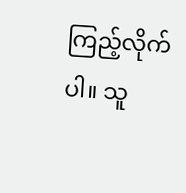ကြည့်လိုက်ပါ။ သူ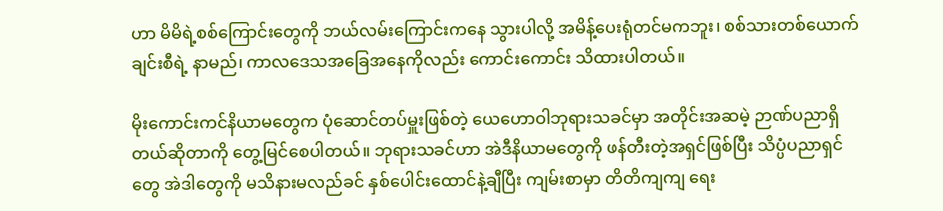ဟာ မိမိရဲ့စစ်ကြောင်းတွေကို ဘယ်လမ်းကြောင်းကနေ သွားပါလို့ အမိန့်ပေးရုံတင်မကဘူး၊ စစ်သားတစ်ယောက်ချင်းစီရဲ့ နာမည်၊ ကာလဒေသအခြေအနေကိုလည်း ကောင်းကောင်း သိထားပါတယ်။

မိုးကောင်းကင်နိယာမတွေက ပုံဆောင်တပ်မှူးဖြစ်တဲ့ ယေဟောဝါဘုရားသခင်မှာ အတိုင်းအဆမဲ့ ဉာဏ်ပညာရှိတယ်ဆိုတာကို တွေ့မြင်စေပါတယ်။ ဘုရားသခင်ဟာ အဲဒီနိယာမတွေကို ဖန်တီးတဲ့အရှင်ဖြစ်ပြီး သိပ္ပံပညာရှင်တွေ အဲဒါတွေကို မသိနားမလည်ခင် နှစ်ပေါင်းထောင်နဲ့ချီပြီး ကျမ်းစာမှာ တိတိကျကျ ရေး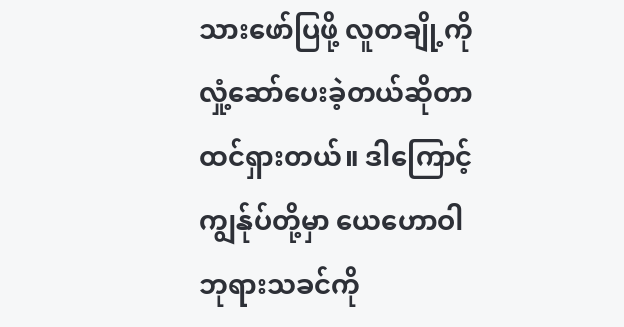သားဖော်ပြဖို့ လူတချို့ကို လှုံ့ဆော်ပေးခဲ့တယ်ဆိုတာ ထင်ရှားတယ်။ ဒါကြောင့် ကျွန်ုပ်တို့မှာ ယေဟောဝါဘုရားသခင်ကို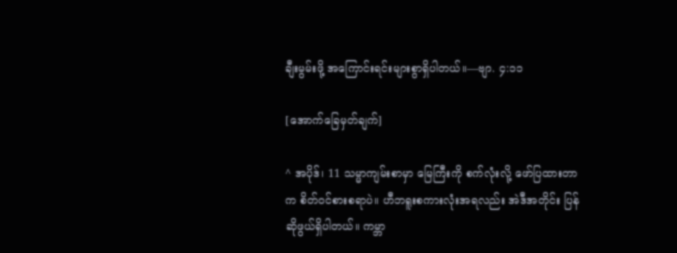ချီးမွမ်းဖို့ အကြောင်းရင်းများစွာရှိပါတယ်။—ဗျာ. ၄:၁၁

[အောက်ခြေမှတ်ချက်]

^ အပိုဒ်၊ 11 သမ္မာကျမ်းစာမှာ မြေကြီးကို စက်လုံးလို့ ဖော်ပြထားတာက စိတ်ဝင်စားစရာပဲ။ ဟီဘရူးစကားလုံးအရလည်း အဲဒီအတိုင်း ပြန်ဆိုဖွယ်ရှိပါတယ်။ ကမ္ဘာ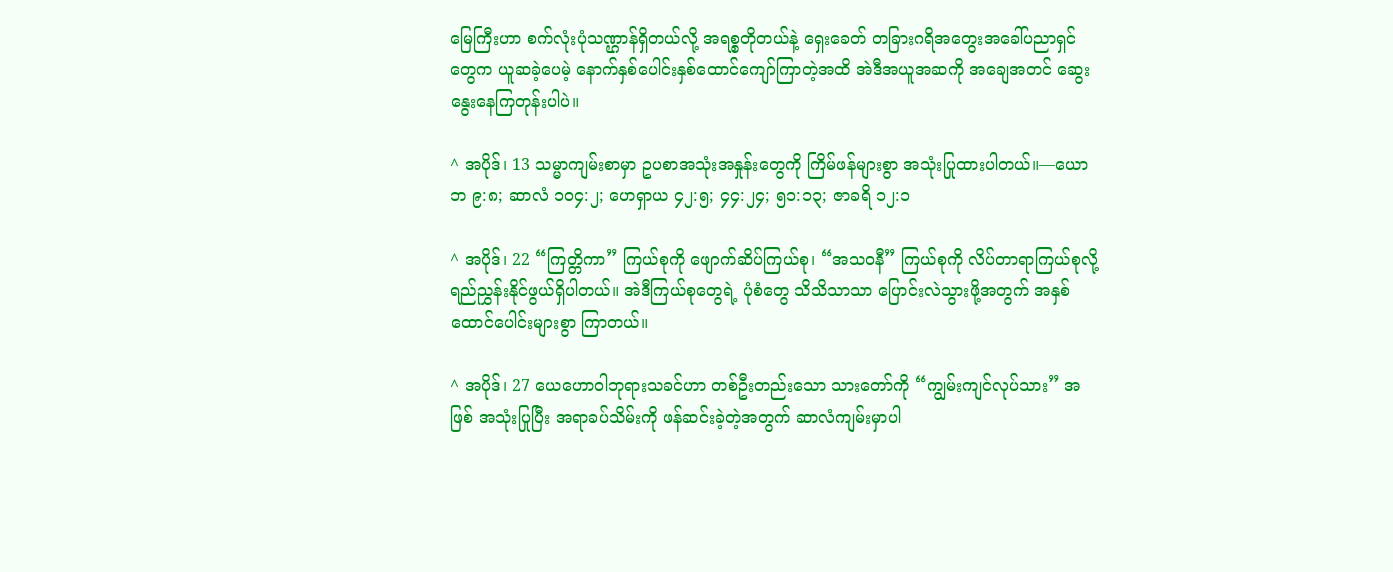မြေကြီးဟာ စက်လုံးပုံသဏ္ဌာန်ရှိတယ်လို့ အရစ္စတိုတယ်နဲ့ ရှေးခေတ် တခြားဂရိအတွေးအခေါ်ပညာရှင်တွေက ယူဆခဲ့ပေမဲ့ နောက်နှစ်ပေါင်းနှစ်ထောင်ကျော်ကြာတဲ့အထိ အဲဒီအယူအဆကို အချေအတင် ဆွေးနွေးနေကြတုန်းပါပဲ။

^ အပိုဒ်၊ 13 သမ္မာကျမ်းစာမှာ ဥပစာအသုံးအနှုန်းတွေကို ကြိမ်ဖန်များစွာ အသုံးပြုထားပါတယ်။—ယောဘ ၉:၈; ဆာလံ ၁၀၄:၂; ဟေရှာယ ၄၂:၅; ၄၄:၂၄; ၅၁:၁၃; ဇာခရိ ၁၂:၁

^ အပိုဒ်၊ 22 “ကြတ္တိကာ” ကြယ်စုကို ဖျောက်ဆိပ်ကြယ်စု၊ “အသဝနီ” ကြယ်စုကို လိပ်တာရာကြယ်စုလို့ ရည်ညွှန်းနိုင်ဖွယ်ရှိပါတယ်။ အဲဒီကြယ်စုတွေရဲ့ ပုံစံတွေ သိသိသာသာ ပြောင်းလဲသွားဖို့အတွက် အနှစ်ထောင်ပေါင်းများစွာ ကြာတယ်။

^ အပိုဒ်၊ 27 ယေဟောဝါဘုရားသခင်ဟာ တစ်ဦးတည်းသော သားတော်ကို “ကျွမ်းကျင်လုပ်သား” အဖြစ် အသုံးပြုပြီး အရာခပ်သိမ်းကို ဖန်ဆင်းခဲ့တဲ့အတွက် ဆာလံကျမ်းမှာပါ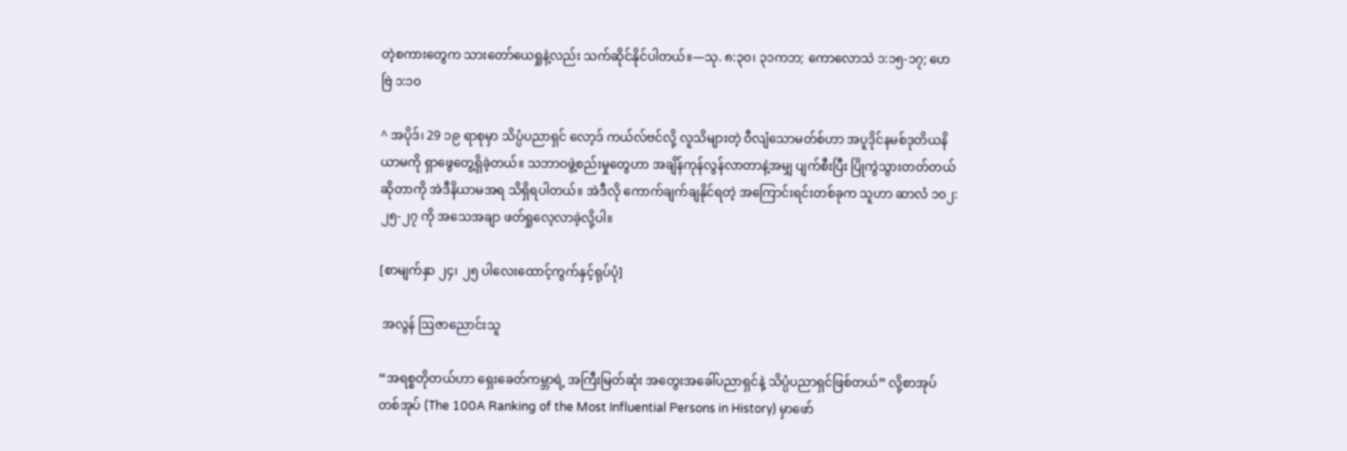တဲ့စကားတွေက သားတော်ယေရှုနဲ့လည်း သက်ဆိုင်နိုင်ပါတယ်။—သု. ၈:၃၀၊ ၃၁ကဘ; ကောလောသဲ ၁:၁၅-၁၇; ဟေဗြဲ ၁:၁၀

^ အပိုဒ်၊ 29 ၁၉ ရာစုမှာ သိပ္ပံပညာရှင် လော့ဒ် ကယ်လ်ဗင်လို့ လူသိများတဲ့ ဝီလျံသောမတ်စ်ဟာ အပူဒိုင်နမစ်ဒုတိယနိယာမကို ရှာဖွေတွေ့ရှိခဲ့တယ်။ သဘာဝဖွဲ့စည်းမှုတွေဟာ အချိန်ကုန်လွန်လာတာနဲ့အမျှ ပျက်စီးပြီး ပြိုကွဲသွားတတ်တယ်ဆိုတာကို အဲဒီနိယာမအရ သိရှိရပါတယ်။ အဲဒီလို ကောက်ချက်ချနိုင်ရတဲ့ အကြောင်းရင်းတစ်ခုက သူဟာ ဆာလံ ၁၀၂:၂၅-၂၇ ကို အသေအချာ ဖတ်ရှုလေ့လာခဲ့လို့ပါ။

[စာမျက်နှာ ၂၄၊ ၂၅ ပါလေးထောင့်ကွက်နှင့်ရုပ်ပုံ]

 အလွန် ဩဇာညောင်းသူ

“အရစ္စတိုတယ်ဟာ ရှေးခေတ်ကမ္ဘာရဲ့ အကြီးမြတ်ဆုံး အတွေးအခေါ်ပညာရှင်နဲ့ သိပ္ပံပညာရှင်ဖြစ်တယ်” လို့စာအုပ်တစ်အုပ် (The 100A Ranking of the Most Influential Persons in History) မှာဖော်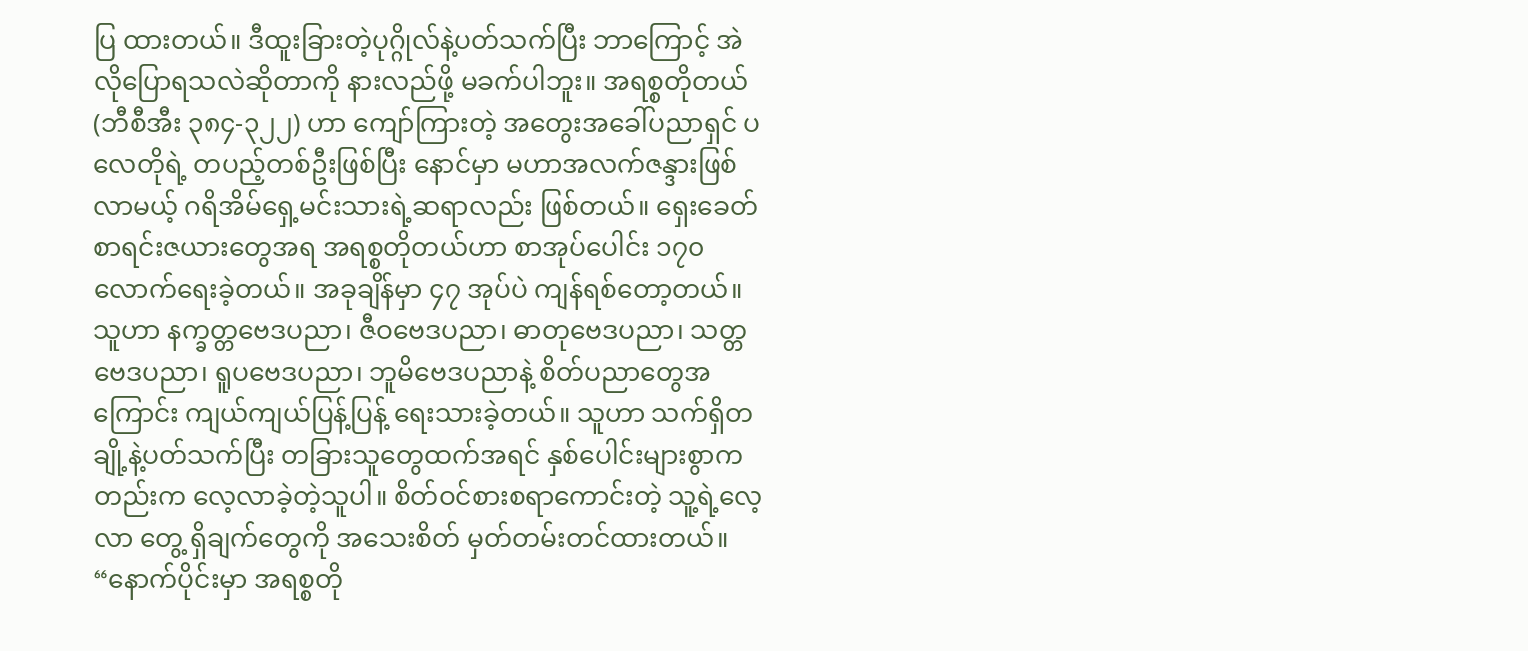ပြ ထားတယ်။ ဒီထူးခြားတဲ့ပုဂ္ဂိုလ်နဲ့ပတ်သက်ပြီး ဘာကြောင့် အဲလိုပြောရသလဲဆိုတာကို နားလည်ဖို့ မခက်ပါဘူး။ အရစ္စတိုတယ် (ဘီစီအီး ၃၈၄-၃၂၂) ဟာ ကျော်ကြားတဲ့ အတွေးအခေါ်ပညာရှင် ပလေတိုရဲ့ တပည့်တစ်ဦးဖြစ်ပြီး နောင်မှာ မဟာအလက်ဇန္ဒားဖြစ်လာမယ့် ဂရိအိမ်ရှေ့မင်းသားရဲ့ဆရာလည်း ဖြစ်တယ်။ ရှေးခေတ်စာရင်းဇယားတွေအရ အရစ္စတိုတယ်ဟာ စာအုပ်ပေါင်း ၁၇၀ လောက်ရေးခဲ့တယ်။ အခုချိန်မှာ ၄၇ အုပ်ပဲ ကျန်ရစ်တော့တယ်။ သူဟာ နက္ခတ္တဗေဒပညာ၊ ဇီဝဗေဒပညာ၊ ဓာတုဗေဒပညာ၊ သတ္တဗေဒပညာ၊ ရူပဗေဒပညာ၊ ဘူမိဗေဒပညာနဲ့ စိတ်ပညာတွေအကြောင်း ကျယ်ကျယ်ပြန့်ပြန့် ရေးသားခဲ့တယ်။ သူဟာ သက်ရှိတချို့နဲ့ပတ်သက်ပြီး တခြားသူတွေထက်အရင် နှစ်ပေါင်းများစွာကတည်းက လေ့လာခဲ့တဲ့သူပါ။ စိတ်ဝင်စားစရာကောင်းတဲ့ သူ့ရဲ့လေ့လာ တွေ့ ရှိချက်တွေကို အသေးစိတ် မှတ်တမ်းတင်ထားတယ်။ “နောက်ပိုင်းမှာ အရစ္စတို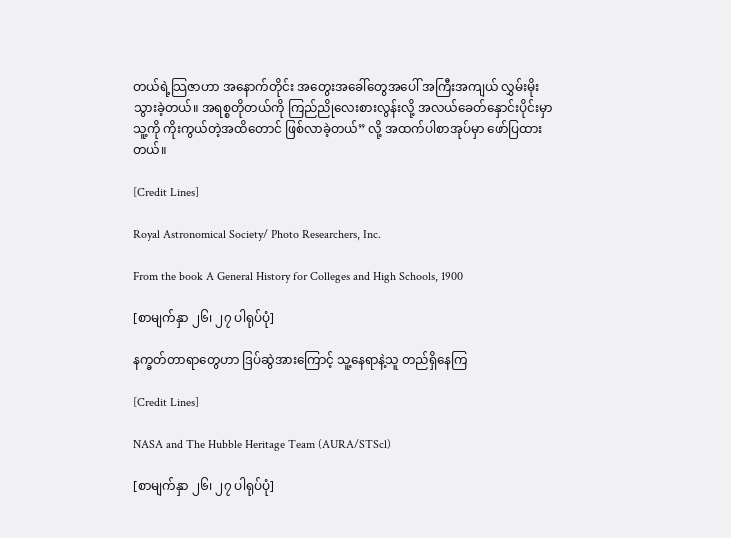တယ်ရဲ့သြဇာဟာ အနောက်တိုင်း အတွေးအခေါ်တွေအပေါ် အကြီးအကျယ် လွှမ်းမိုးသွားခဲ့တယ်။ အရစ္စတိုတယ်ကို ကြည်ညိုလေးစားလွန်းလို့ အလယ်ခေတ်နှောင်းပိုင်းမှာ သူ့ကို ကိုးကွယ်တဲ့အထိတောင် ဖြစ်လာခဲ့တယ်” လို့ အထက်ပါစာအုပ်မှာ ဖော်ပြထားတယ်။

[Credit Lines]

Royal Astronomical Society/ Photo Researchers, Inc.

From the book A General History for Colleges and High Schools, 1900

[စာမျက်နှာ ၂၆၊ ၂၇ ပါရုပ်ပုံ]

နက္ခတ်တာရာတွေဟာ ဒြပ်ဆွဲအားကြောင့် သူ့နေရာနဲ့သူ တည်ရှိနေကြ

[Credit Lines]

NASA and The Hubble Heritage Team (AURA/STScl)

[စာမျက်နှာ ၂၆၊ ၂၇ ပါရုပ်ပုံ]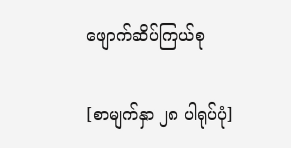ဖျောက်ဆိပ်ကြယ်စု

[စာမျက်နှာ ၂၈ ပါရုပ်ပုံ]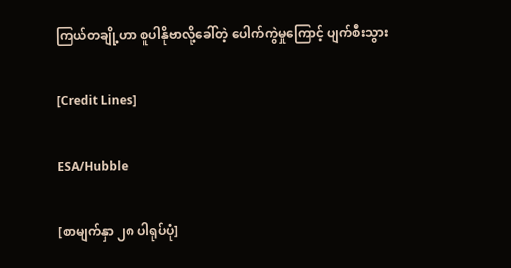ကြယ်တချို့ဟာ စူပါနိုဗာလို့ခေါ်တဲ့ ပေါက်ကွဲမှုကြောင့် ပျက်စီးသွား

[Credit Lines]

ESA/Hubble

[စာမျက်နှာ ၂၈ ပါရုပ်ပုံ]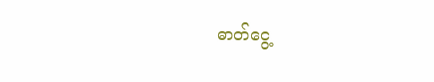ဓာတ်ငွေ့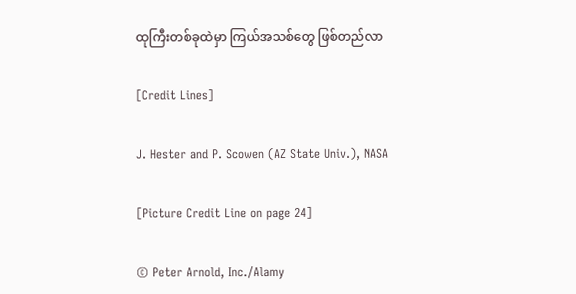ထုကြီးတစ်ခုထဲမှာ ကြယ်အသစ်တွေ ဖြစ်တည်လာ

[Credit Lines]

J. Hester and P. Scowen (AZ State Univ.), NASA

[Picture Credit Line on page 24]

© Peter Arnold, Inc./Alamy